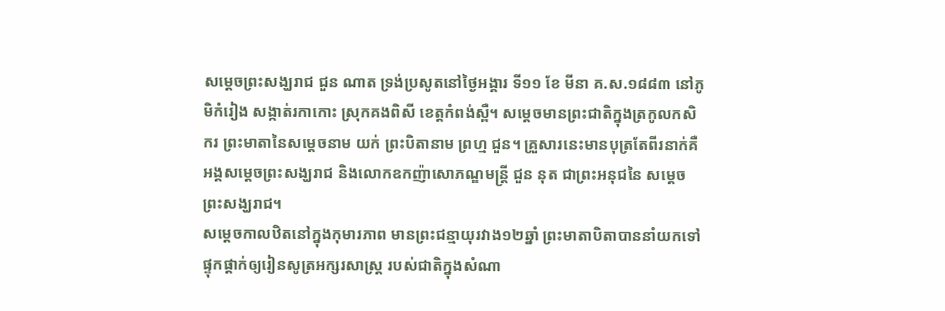សម្ដេចព្រះសង្ឃរាជ ជួន ណាត ទ្រង់ប្រសូតនៅថ្ងៃអង្គារ ទី១១ ខែ មីនា គ.ស.១៨៨៣ នៅភូមិកំរៀង សង្កាត់រកាកោះ ស្រុកគងពិសី ខេត្តកំពង់ស្ពឺ។ សម្ដេចមានព្រះជាតិក្នុងត្រកូលកសិករ ព្រះមាតានៃសម្ដេចនាម យក់ ព្រះបិតានាម ព្រហ្ម ជួន។ គ្រួសារនេះមានបុត្រតែពីរនាក់គឺ អង្គសម្ដេចព្រះសង្ឃរាជ និងលោកឧកញ៉ាសោភណ្ឌមន្ត្រី ជួន នុត ជាព្រះអនុជនៃ សម្ដេចព្រះសង្ឃរាជ។
សម្ដេចកាលឋិតនៅក្នុងកុមារភាព មានព្រះជន្មាយុរវាង១២ឆ្នាំ ព្រះមាតាបិតាបាននាំយកទៅផ្ទុកផ្ដាក់ឲ្យរៀនសូត្រអក្សរសាស្ត្រ របស់ជាតិក្នុងសំណា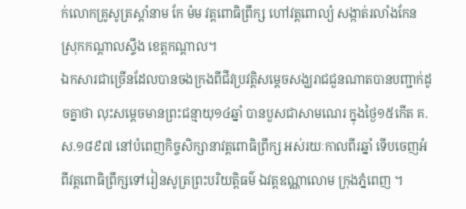ក់លោកគ្រូសូត្រស្ដាំនាម កែ ម៉ម វត្តពោធិព្រឹក្ស ហៅវត្តពោល្យំ សង្កាត់រលាំងកែន ស្រុកកណ្ដាលស្ទឹង ខេត្តកណ្ដាល។
ឯកសារជាច្រើនដែលបានចងក្រងពីជីវប្រវត្តិសម្តេចសង្ឃរាជជួនណាតបានបញ្ជាក់ដូចគ្នាថា លុះសម្ដេចមានព្រះជន្មាយុ១៤ឆ្នាំ បានបួសជាសាមណេរ ក្នុងថ្ងៃ១៥កើត គ.ស.១៨៩៧ នៅបំពេញកិច្ចសិក្សានាវត្តពោធិព្រឹក្ស អស់រយៈកាលពីរឆ្នាំ ទើបចេញអំពីវត្តពោធិព្រឹក្សទៅរៀនសូត្រព្រះបរិយត្តិធម៌ ឯវត្តឧណ្ណាលោម ក្រុងភ្នំពេញ ។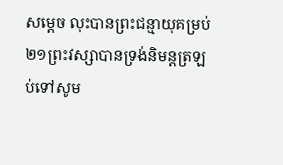សម្ដេច លុះបានព្រះជន្មាយុគម្រប់២១ព្រះវស្សាបានទ្រង់និមន្តត្រឡប់ទៅសូម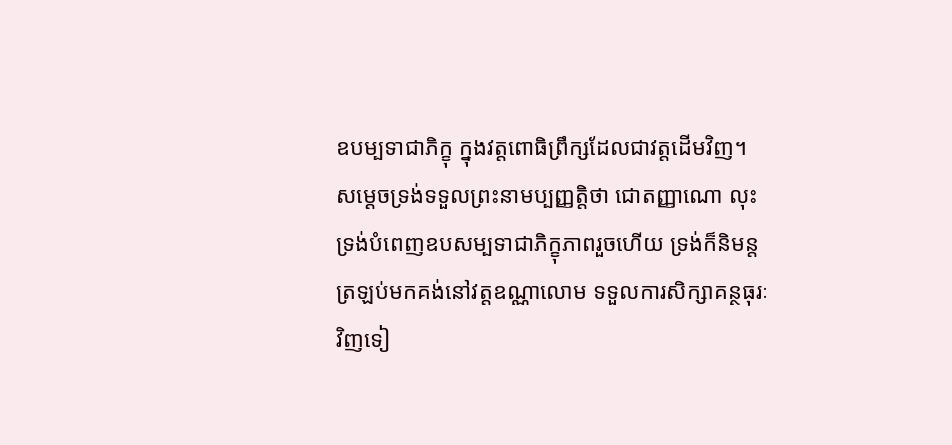ឧបម្បទាជាភិក្ខុ ក្នុងវត្តពោធិព្រឹក្សដែលជាវត្តដើមវិញ។
សម្ដេចទ្រង់ទទួលព្រះនាមប្បញ្ញត្តិថា ជោតញ្ញាណោ លុះទ្រង់បំពេញឧបសម្បទាជាភិក្ខុភាពរួចហើយ ទ្រង់ក៏និមន្តត្រឡប់មកគង់នៅវត្តឧណ្ណាលោម ទទួលការសិក្សាគន្ថធុរៈវិញទៀ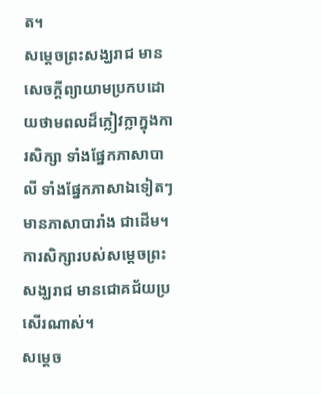ត។
សម្ដេចព្រះសង្ឃរាជ មានសេចក្ដីព្យាយាមប្រកបដោយថាមពលដ៏ក្លៀវក្លាក្នុងការសិក្សា ទាំងផ្នែកភាសាបាលី ទាំងផ្នែកភាសាឯទៀតៗ មានភាសាបារាំង ជាដើម។ ការសិក្សារបស់សម្ដេចព្រះសង្ឃរាជ មានជោគជ័យប្រសើរណាស់។
សម្ដេច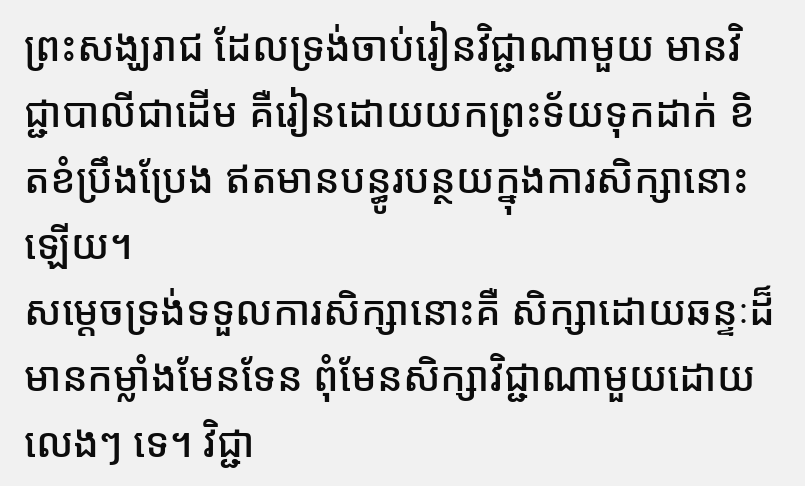ព្រះសង្ឃរាជ ដែលទ្រង់ចាប់រៀនវិជ្ជាណាមួយ មានវិជ្ជាបាលីជាដើម គឺរៀនដោយយកព្រះទ័យទុកដាក់ ខិតខំប្រឹងប្រែង ឥតមានបន្ធូរបន្ថយក្នុងការសិក្សានោះឡើយ។
សម្ដេចទ្រង់ទទួលការសិក្សានោះគឺ សិក្សាដោយឆន្ទៈដ៏មានកម្លាំងមែនទែន ពុំមែនសិក្សាវិជ្ជាណាមួយដោយលេងៗ ទេ។ វិជ្ជា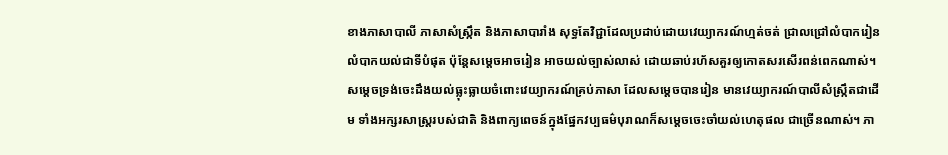ខាងភាសាបាលី ភាសាសំស្ក្រឹត និងភាសាបារាំង សុទ្ធតែវិជ្ជាដែលប្រដាប់ដោយវេយ្យាករណ៍ហ្មត់ចត់ ជ្រាលជ្រៅលំបាករៀន លំបាកយល់ជាទីបំផុត ប៉ុន្តែសម្ដេចអាចរៀន អាចយល់ច្បាស់លាស់ ដោយឆាប់រហ័សគួរឲ្យកោតសរសើរពន់ពេកណាស់។
សម្ដេចទ្រង់ចេះដឹងយល់ធ្លុះធ្លាយចំពោះវេយ្យាករណ៍គ្រប់ភាសា ដែលសម្ដេចបានរៀន មានវេយ្យាករណ៍បាលីសំស្ក្រឹតជាដើម ទាំងអក្សរសាស្ត្ររបស់ជាតិ និងពាក្យពេចន៍ក្នុងផ្នែកវប្បធម៌បុរាណក៏សម្ដេចចេះចាំយល់ហេតុផល ជាច្រើនណាស់។ ភា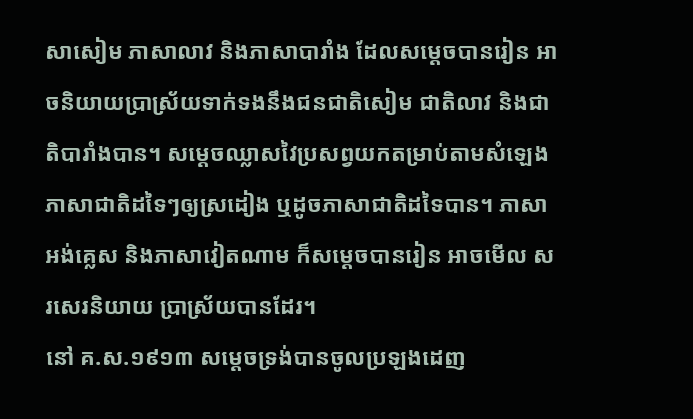សាសៀម ភាសាលាវ និងភាសាបារាំង ដែលសម្ដេចបានរៀន អាចនិយាយប្រាស្រ័យទាក់ទងនឹងជនជាតិសៀម ជាតិលាវ និងជាតិបារាំងបាន។ សម្ដេចឈ្លាសវៃប្រសព្វយកតម្រាប់តាមសំឡេងភាសាជាតិដទៃៗឲ្យស្រដៀង ឬដូចភាសាជាតិដទៃបាន។ ភាសាអង់គ្លេស និងភាសាវៀតណាម ក៏សម្ដេចបានរៀន អាចមើល សរសេរនិយាយ ប្រាស្រ័យបានដែរ។
នៅ គ.ស.១៩១៣ សម្ដេចទ្រង់បានចូលប្រឡងដេញ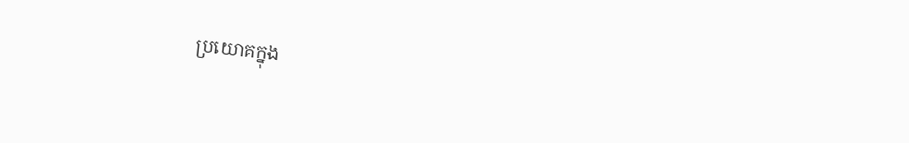ប្រយោគក្នុង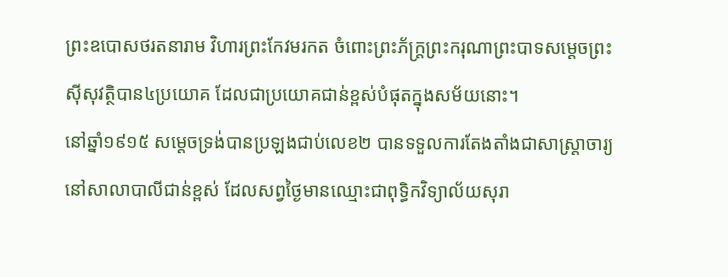ព្រះឧបោសថរតនារាម វិហារព្រះកែវមរកត ចំពោះព្រះភ័ក្ត្រព្រះករុណាព្រះបាទសម្ដេចព្រះស៊ីសុវត្ថិបាន៤ប្រយោគ ដែលជាប្រយោគជាន់ខ្ពស់បំផុតក្នុងសម័យនោះ។
នៅឆ្នាំ១៩១៥ សម្ដេចទ្រង់បានប្រឡងជាប់លេខ២ បានទទួលការតែងតាំងជាសាស្ត្រាចារ្យនៅសាលាបាលីជាន់ខ្ពស់ ដែលសព្វថ្ងៃមានឈ្មោះជាពុទ្ធិកវិទ្យាល័យសុរា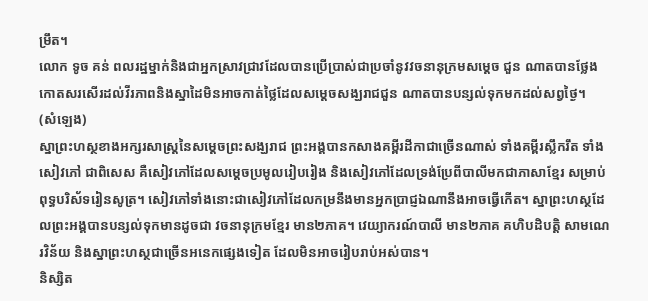ម្រឹត។
លោក ទូច គន់ ពលរដ្ឋម្នាក់និងជាអ្នកស្រាវជ្រាវដែលបានប្រើប្រាស់ជាប្រចាំនូវវចនានុក្រមសម្តេច ជួន ណាតបានថ្លែងកោតសរសើរដល់វីរភាពនិងស្នាដៃមិនអាចកាត់ថ្លៃដែលសម្តេចសង្ឃរាជជួន ណាតបានបន្សល់ទុកមកដល់សព្វថ្ងៃ។
(សំឡេង)
ស្នាព្រះហស្ថខាងអក្សរសាស្ត្រនៃសម្ដេចព្រះសង្ឃរាជ ព្រះអង្គបានកសាងគម្ពីរដីកាជាច្រើនណាស់ ទាំងគម្ពីរស្លឹករឹត ទាំងសៀវភៅ ជាពិសេស គឺសៀវភៅដែលសម្ដេចប្រមូលរៀបរៀង និងសៀវភៅដែលទ្រង់ប្រែពីបាលីមកជាភាសាខ្មែរ សម្រាប់ពុទ្ធបរិស័ទរៀនសូត្រ។ សៀវភៅទាំងនោះជាសៀវភៅដែលកម្រនឹងមានអ្នកប្រាជ្ញឯណានឹងអាចធ្វើកើត។ ស្នាព្រះហស្ថដែលព្រះអង្គបានបន្សល់ទុកមានដូចជា វចនានុក្រមខ្មែរ មាន២ភាគ។ វេយ្យាករណ៍បាលី មាន២ភាគ គហិបដិបត្តិ សាមណេរវិន័យ និងស្នាព្រះហស្ថជាច្រើនអនេកផ្សេងទៀត ដែលមិនអាចរៀបរាប់អស់បាន។
និស្សិត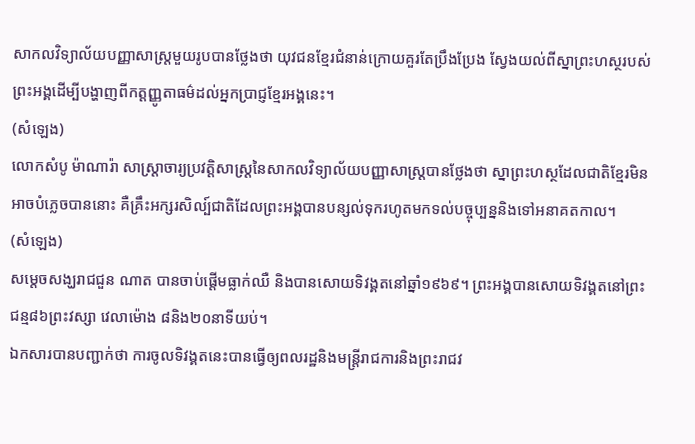សាកលវិទ្យាល័យបញ្ញាសាស្ត្រមួយរូបបានថ្លែងថា យុវជនខ្មែរជំនាន់ក្រោយគួរតែប្រឹងប្រែង ស្វែងយល់ពីស្នាព្រះហស្ថរបស់ព្រះអង្គដើម្បីបង្ហាញពីកត្តញ្ញូតាធម៌ដល់អ្នកប្រាជ្ញខ្មែរអង្គនេះ។
(សំឡេង)
លោកសំបូ ម៉ាណារ៉ា សាស្ត្រាចារ្យប្រវត្តិសាស្ត្រនៃសាកលវិទ្យាល័យបញ្ញាសាស្ត្របានថ្លែងថា ស្នាព្រះហស្ថដែលជាតិខ្មែរមិនអាចបំភ្លេចបាននោះ គឺគ្រឹះអក្សរសិល្ប៍ជាតិដែលព្រះអង្គបានបន្សល់ទុករហូតមកទល់បច្ចុប្បន្ននិងទៅអនាគតកាល។
(សំឡេង)
សម្តេចសង្ឃរាជជួន ណាត បានចាប់ផ្តើមធ្លាក់ឈឺ និងបានសោយទិវង្គតនៅឆ្នាំ១៩៦៩។ ព្រះអង្គបានសោយទិវង្គតនៅព្រះជន្ម៨៦ព្រះវស្សា វេលាម៉ោង ៨និង២០នាទីយប់។
ឯកសារបានបញ្ជាក់ថា ការចូលទិវង្គតនេះបានធ្វើឲ្យពលរដ្ឋនិងមន្ត្រីរាជការនិងព្រះរាជវ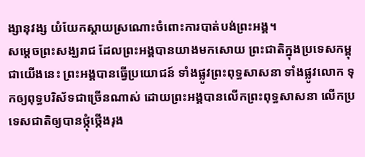ង្សានុវង្ស យំយែកស្តាយស្រណោះចំពោះការបាត់បង់ព្រះអង្គ។
សម្ដេចព្រះសង្ឃរាជ ដែលព្រះអង្គបានយាងមកសោយ ព្រះជាតិក្នុងប្រទេសកម្ពុជាយើងនេះ ព្រះអង្គបានធ្វើប្រយោជន៍ ទាំងផ្លូវព្រះពុទ្ធសាសនា ទាំងផ្លូវលោក ទុកឲ្យពុទ្ធបរិស័ទជាច្រើនណាស់ ដោយព្រះអង្គបានលើកព្រះពុទ្ធសាសនា លើកប្រទេសជាតិឲ្យបានថ្កុំថ្កើងរុង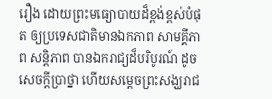រឿង ដោយព្រះមធ្យោបាយដ៏ខ្ពង់ខ្ពស់បំផុត ឲ្យប្រទេសជាតិមានឯកភាព សាមគ្គីភាព សន្តិភាព បានឯករាជ្យដ៏បរិបូរណ៍ ដូចសេចក្ដីប្រាថ្នា ហើយសម្ដេចព្រះសង្ឃរាជ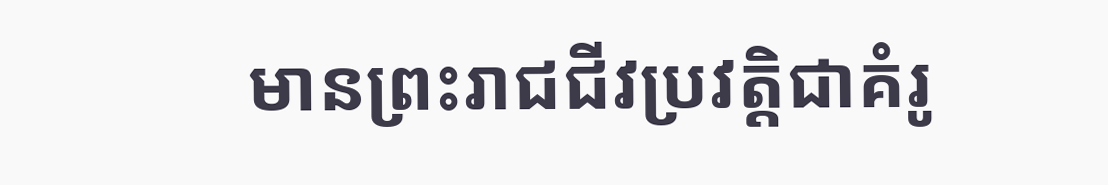មានព្រះរាជជីវប្រវត្តិជាគំរូ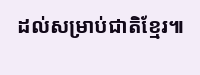ដល់សម្រាប់ជាតិខ្មែរ៕